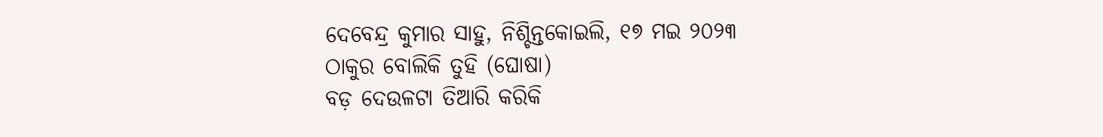ଦେବେନ୍ଦ୍ର କୁମାର ସାହୁ, ନିଶ୍ଚିନ୍ତକୋଇଲି, ୧୭ ମଇ ୨୦୨୩
ଠାକୁର ବୋଲିକି ତୁହି (ଘୋଷା)
ବଡ଼ ଦେଉଳଟା ତିଆରି କରିକି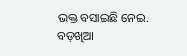ଭକ୍ତ ବସାଇଛି ନେଇ.
ବଡ଼ଖିଆ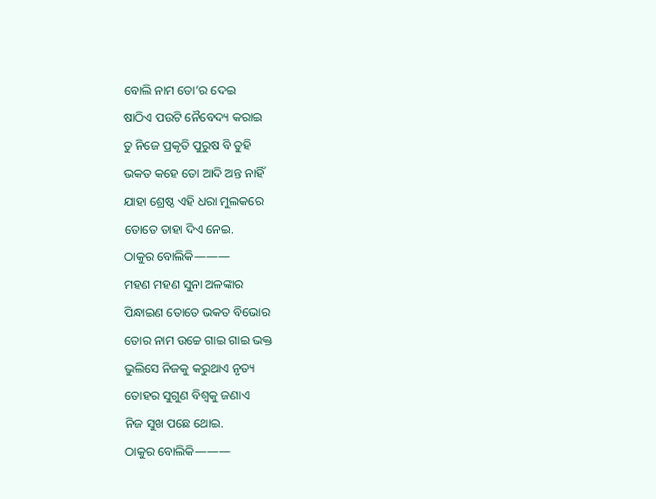ବୋଲି ନାମ ତୋ’ର ଦେଇ
ଷାଠିଏ ପଉଟି ନୈବେଦ୍ୟ କରାଇ
ତୁ ନିଜେ ପ୍ରକୃତି ପୁରୁଷ ବି ତୁହି
ଭକତ କହେ ତୋ ଆଦି ଅନ୍ତ ନାହିଁ
ଯାହା ଶ୍ରେଷ୍ଠ ଏହି ଧରା ମୁଲକରେ
ତୋତେ ତାହା ଦିଏ ନେଇ.
ଠାକୁର ବୋଲିକି———
ମହଣ ମହଣ ସୁନା ଅଳଙ୍କାର
ପିନ୍ଧାଇଣ ତୋତେ ଭକତ ବିଭୋର
ତୋର ନାମ ଉଚ୍ଚେ ଗାଇ ଗାଇ ଭକ୍ତ
ଭୁଲିସେ ନିଜକୁ କରୁଥାଏ ନୃତ୍ୟ
ତୋହର ସୁଗୁଣ ବିଶ୍ୱକୁ ଜଣାଏ
ନିଜ ସୁଖ ପଛେ ଥୋଇ.
ଠାକୁର ବୋଲିକି———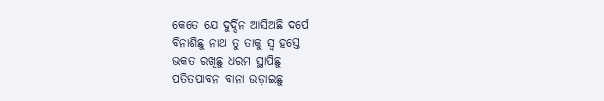କେତେ ଯେ ଦୁର୍ଦ୍ଦିନ ଆସିଅଛି ଦର୍ପେ
ବିନାଶିଛୁ ନାଥ ତୁ ତାକୁ ସ୍ୱ ହସ୍ତେ
ଭକତ ରଖିଛୁ ଧରମ ସ୍ଥାପିଛୁ
ପତିତପାବନ ବାନା ଉଡ଼ାଇଛୁ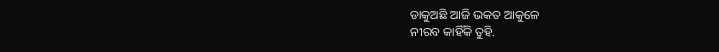ଡାକୁଅଛି ଆଜି ଭକତ ଆକୁଳେ
ନୀରବ କାହିଁକି ତୁହି.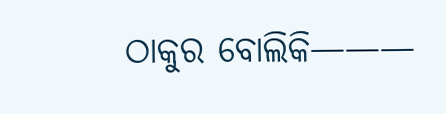ଠାକୁର ବୋଲିକି———